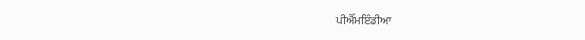ਪੀਐੱਮਇੰਡੀਆ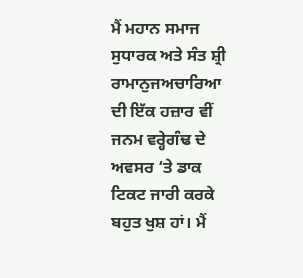ਮੈਂ ਮਹਾਨ ਸਮਾਜ ਸੁਧਾਰਕ ਅਤੇ ਸੰਤ ਸ਼੍ਰੀ ਰਾਮਾਨੁਜਅਚਾਰਿਆ ਦੀ ਇੱਕ ਹਜ਼ਾਰ ਵੀਂ ਜਨਮ ਵਰ੍ਹੇਗੰਢ ਦੇ ਅਵਸਰ ‘ਤੇ ਡਾਕ ਟਿਕਟ ਜਾਰੀ ਕਰਕੇ ਬਹੁਤ ਖੁਸ਼ ਹਾਂ। ਮੈਂ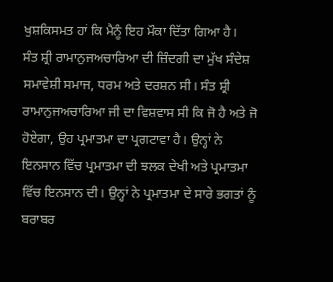ਖੁਸ਼ਕਿਸਮਤ ਹਾਂ ਕਿ ਮੈਨੂੰ ਇਹ ਮੌਕਾ ਦਿੱਤਾ ਗਿਆ ਹੈ।
ਸੰਤ ਸ਼੍ਰੀ ਰਾਮਾਨੁਜਅਚਾਰਿਆ ਦੀ ਜ਼ਿੰਦਗੀ ਦਾ ਮੁੱਖ ਸੰਦੇਸ਼ ਸਮਾਵੇਸ਼ੀ ਸਮਾਜ, ਧਰਮ ਅਤੇ ਦਰਸ਼ਨ ਸੀ। ਸੰਤ ਸ਼੍ਰੀ ਰਾਮਾਨੁਜਅਚਾਰਿਆ ਜੀ ਦਾ ਵਿਸ਼ਵਾਸ ਸੀ ਕਿ ਜੋ ਹੈ ਅਤੇ ਜੋ ਹੋਏਗਾ, ਉਹ ਪ੍ਰਮਾਤਮਾ ਦਾ ਪ੍ਰਗਟਾਵਾ ਹੈ। ਉਨ੍ਹਾਂ ਨੇ ਇਨਸਾਨ ਵਿੱਚ ਪ੍ਰਮਾਤਮਾ ਦੀ ਝਲਕ ਦੇਖੀ ਅਤੇ ਪ੍ਰਮਾਤਮਾ ਵਿੱਚ ਇਨਸਾਨ ਦੀ। ਉਨ੍ਹਾਂ ਨੇ ਪ੍ਰਮਾਤਮਾ ਦੇ ਸਾਰੇ ਭਗਤਾਂ ਨੂੰ ਬਰਾਬਰ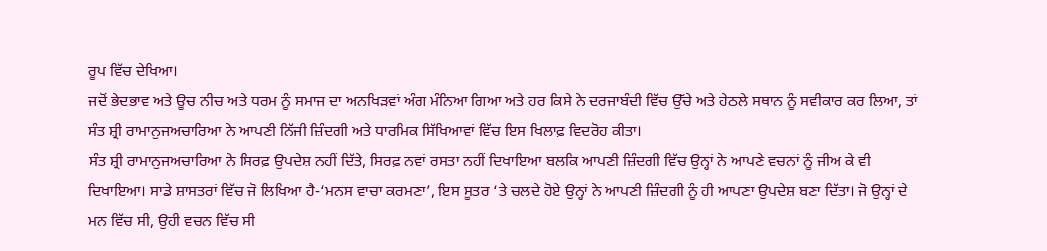ਰੂਪ ਵਿੱਚ ਦੇਖਿਆ।
ਜਦੋਂ ਭੇਦਭਾਵ ਅਤੇ ਊਚ ਨੀਚ ਅਤੇ ਧਰਮ ਨੂੰ ਸਮਾਜ ਦਾ ਅਨਖਿੜਵਾਂ ਅੰਗ ਮੰਨਿਆ ਗਿਆ ਅਤੇ ਹਰ ਕਿਸੇ ਨੇ ਦਰਜਾਬੰਦੀ ਵਿੱਚ ਉੱਚੇ ਅਤੇ ਹੇਠਲੇ ਸਥਾਨ ਨੂੰ ਸਵੀਕਾਰ ਕਰ ਲਿਆ, ਤਾਂ ਸੰਤ ਸ਼੍ਰੀ ਰਾਮਾਨੁਜਅਚਾਰਿਆ ਨੇ ਆਪਣੀ ਨਿੱਜੀ ਜ਼ਿੰਦਗੀ ਅਤੇ ਧਾਰਮਿਕ ਸਿੱਖਿਆਵਾਂ ਵਿੱਚ ਇਸ ਖਿਲਾਫ਼ ਵਿਦਰੋਹ ਕੀਤਾ।
ਸੰਤ ਸ਼੍ਰੀ ਰਾਮਾਨੁਜਅਚਾਰਿਆ ਨੇ ਸਿਰਫ਼ ਉਪਦੇਸ਼ ਨਹੀਂ ਦਿੱਤੇ, ਸਿਰਫ਼ ਨਵਾਂ ਰਸਤਾ ਨਹੀਂ ਦਿਖਾਇਆ ਬਲਕਿ ਆਪਣੀ ਜ਼ਿੰਦਗੀ ਵਿੱਚ ਉਨ੍ਹਾਂ ਨੇ ਆਪਣੇ ਵਚਨਾਂ ਨੂੰ ਜੀਅ ਕੇ ਵੀ ਦਿਖਾਇਆ। ਸਾਡੇ ਸ਼ਾਸਤਰਾਂ ਵਿੱਚ ਜੋ ਲਿਖਿਆ ਹੈ-‘ਮਨਸ ਵਾਚਾ ਕਰਮਣਾ’, ਇਸ ਸੂਤਰ ‘ਤੇ ਚਲਦੇ ਹੋਏ ਉਨ੍ਹਾਂ ਨੇ ਆਪਣੀ ਜ਼ਿੰਦਗੀ ਨੂੰ ਹੀ ਆਪਣਾ ਉਪਦੇਸ਼ ਬਣਾ ਦਿੱਤਾ। ਜੋ ਉਨ੍ਹਾਂ ਦੇ ਮਨ ਵਿੱਚ ਸੀ, ਉਹੀ ਵਚਨ ਵਿੱਚ ਸੀ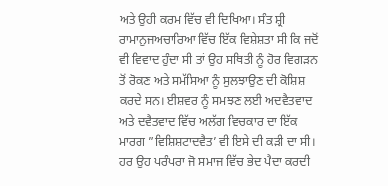ਅਤੇ ਉਹੀ ਕਰਮ ਵਿੱਚ ਵੀ ਦਿਖਿਆ। ਸੰਤ ਸ਼੍ਰੀ ਰਾਮਾਨੁਜਅਚਾਰਿਆ ਵਿੱਚ ਇੱਕ ਵਿਸ਼ੇਸ਼ਤਾ ਸੀ ਕਿ ਜਦੋਂ ਵੀ ਵਿਵਾਦ ਹੁੰਦਾ ਸੀ ਤਾਂ ਉਹ ਸਥਿਤੀ ਨੂੰ ਹੋਰ ਵਿਗੜਨ ਤੋਂ ਰੋਕਣ ਅਤੇ ਸਮੱਸਿਆ ਨੂੰ ਸੁਲਝਾਉਣ ਦੀ ਕੋਸ਼ਿਸ਼ ਕਰਦੇ ਸਨ। ਈਸ਼ਵਰ ਨੂੰ ਸਮਝਣ ਲਈ ਅਦਵੈਤਵਾਦ ਅਤੇ ਦਵੈਤਵਾਦ ਵਿੱਚ ਅਲੱਗ ਵਿਚਕਾਰ ਦਾ ਇੱਕ ਮਾਰਗ ”ਵਿਸ਼ਿਸ਼ਟਾਦਵੈਤ’ ਵੀ ਇਸੇ ਦੀ ਕੜੀ ਦਾ ਸੀ।
ਹਰ ਉਹ ਪਰੰਪਰਾ ਜੋ ਸਮਾਜ ਵਿੱਚ ਭੇਦ ਪੈਦਾ ਕਰਦੀ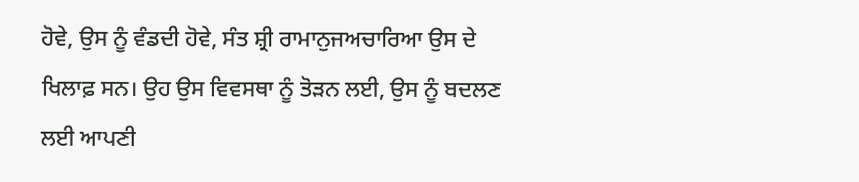ਹੋਵੇ, ਉਸ ਨੂੰ ਵੰਡਦੀ ਹੋਵੇ, ਸੰਤ ਸ਼੍ਰੀ ਰਾਮਾਨੁਜਅਚਾਰਿਆ ਉਸ ਦੇ ਖਿਲਾਫ਼ ਸਨ। ਉਹ ਉਸ ਵਿਵਸਥਾ ਨੂੰ ਤੋੜਨ ਲਈ, ਉਸ ਨੂੰ ਬਦਲਣ ਲਈ ਆਪਣੀ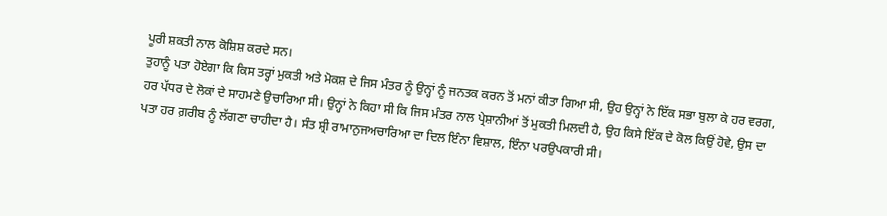ਪੂਰੀ ਸ਼ਕਤੀ ਨਾਲ ਕੋਸ਼ਿਸ਼ ਕਰਦੇ ਸਨ।
ਤੁਹਾਨੂੰ ਪਤਾ ਹੋਏਗਾ ਕਿ ਕਿਸ ਤਰ੍ਹਾਂ ਮੁਕਤੀ ਅਤੇ ਮੋਕਸ਼ ਦੇ ਜਿਸ ਮੰਤਰ ਨੂੰ ਉਨ੍ਹਾਂ ਨੂੰ ਜਨਤਕ ਕਰਨ ਤੋਂ ਮਨਾਂ ਕੀਤਾ ਗਿਆ ਸੀ, ਉਹ ਉਨ੍ਹਾਂ ਨੇ ਇੱਕ ਸਭਾ ਬੁਲਾ ਕੇ ਹਰ ਵਰਗ, ਹਰ ਪੱਧਰ ਦੇ ਲੋਕਾਂ ਦੇ ਸਾਹਮਣੇ ਉਚਾਰਿਆ ਸੀ। ਉਨ੍ਹਾਂ ਨੇ ਕਿਹਾ ਸੀ ਕਿ ਜਿਸ ਮੰਤਰ ਨਾਲ ਪ੍ਰੇਸ਼ਾਨੀਆਂ ਤੋਂ ਮੁਕਤੀ ਮਿਲਦੀ ਹੈ, ਉਹ ਕਿਸੇ ਇੱਕ ਦੇ ਕੋਲ ਕਿਉਂ ਹੋਵੇ, ਉਸ ਦਾ ਪਤਾ ਹਰ ਗ਼ਰੀਬ ਨੂੰ ਲੱਗਣਾ ਚਾਹੀਦਾ ਹੈ। ਸੰਤ ਸ਼੍ਰੀ ਰਾਮਾਨੁਜਅਚਾਰਿਆ ਦਾ ਦਿਲ ਇੰਨਾ ਵਿਸ਼ਾਲ, ਇੰਨਾ ਪਰਉਪਕਾਰੀ ਸੀ।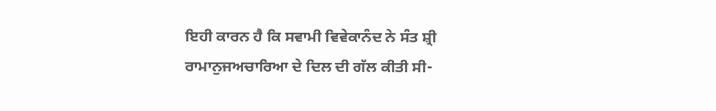ਇਹੀ ਕਾਰਨ ਹੈ ਕਿ ਸਵਾਮੀ ਵਿਵੇਕਾਨੰਦ ਨੇ ਸੰਤ ਸ਼੍ਰੀ ਰਾਮਾਨੁਜਅਚਾਰਿਆ ਦੇ ਦਿਲ ਦੀ ਗੱਲ ਕੀਤੀ ਸੀ-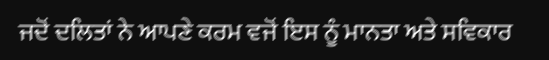ਜਦੋਂ ਦਲਿਤਾਂ ਨੇ ਆਪਣੇ ਕਰਮ ਵਜੋਂ ਇਸ ਨੂੰ ਮਾਨਤਾ ਅਤੇ ਸਵਿਕਾਰ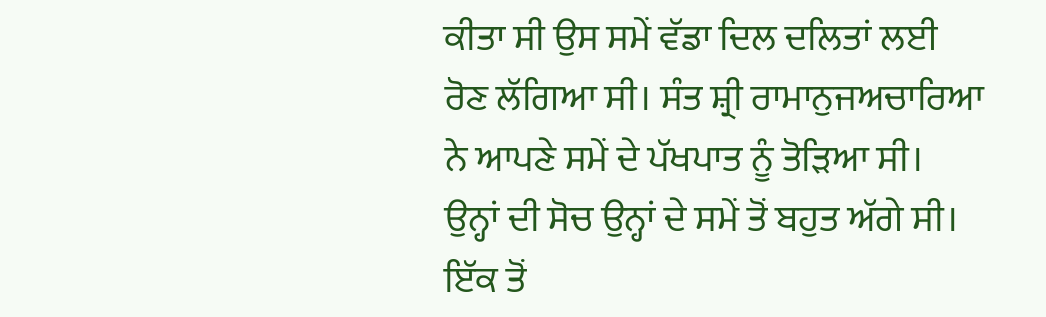ਕੀਤਾ ਸੀ ਉਸ ਸਮੇਂ ਵੱਡਾ ਦਿਲ ਦਲਿਤਾਂ ਲਈ ਰੋਣ ਲੱਗਿਆ ਸੀ। ਸੰਤ ਸ਼੍ਰੀ ਰਾਮਾਨੁਜਅਚਾਰਿਆ ਨੇ ਆਪਣੇ ਸਮੇਂ ਦੇ ਪੱਖਪਾਤ ਨੂੰ ਤੋੜਿਆ ਸੀ। ਉਨ੍ਹਾਂ ਦੀ ਸੋਚ ਉਨ੍ਹਾਂ ਦੇ ਸਮੇਂ ਤੋਂ ਬਹੁਤ ਅੱਗੇ ਸੀ।
ਇੱਕ ਤੋਂ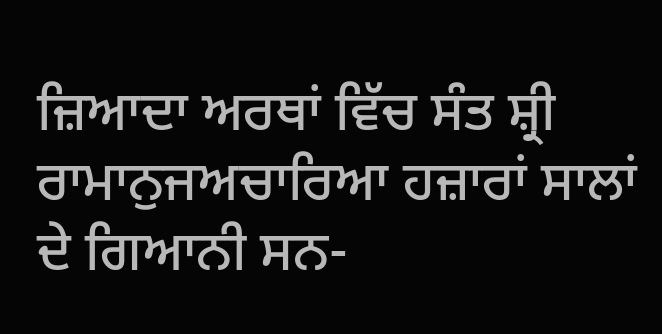ਜ਼ਿਆਦਾ ਅਰਥਾਂ ਵਿੱਚ ਸੰਤ ਸ਼੍ਰੀ ਰਾਮਾਨੁਜਅਚਾਰਿਆ ਹਜ਼ਾਰਾਂ ਸਾਲਾਂ ਦੇ ਗਿਆਨੀ ਸਨ-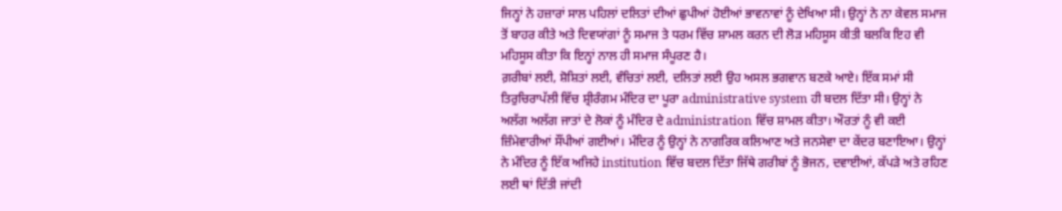ਜਿਨ੍ਹਾਂ ਨੇ ਹਜ਼ਾਰਾਂ ਸਾਲ ਪਹਿਲਾਂ ਦਲਿਤਾਂ ਦੀਆਂ ਛੁਪੀਆਂ ਹੋਈਆਂ ਭਾਵਨਾਵਾਂ ਨੂੰ ਦੇਖਿਆ ਸੀ। ਉਨ੍ਹਾਂ ਨੇ ਨਾ ਕੇਵਲ ਸਮਾਜ ਤੋਂ ਬਾਹਰ ਕੀਤੇ ਅਤੇ ਦਿਵਯਾਂਗਾਂ ਨੂੰ ਸਮਾਜ ਤੇ ਧਰਮ ਵਿੱਚ ਸ਼ਾਮਲ ਕਰਨ ਦੀ ਲੋੜ ਮਹਿਸੂਸ ਕੀਤੀ ਬਲਕਿ ਇਹ ਵੀ ਮਹਿਸੂਸ ਕੀਤਾ ਕਿ ਇਨ੍ਹਾਂ ਨਾਲ ਹੀ ਸਮਾਜ ਸੰਪੂਰਣ ਹੈ।
ਗ਼ਰੀਬਾਂ ਲਈ, ਸ਼ੋਸ਼ਿਤਾਂ ਲਈ, ਵੰਚਿਤਾਂ ਲਈ, ਦਲਿਤਾਂ ਲਈ ਉਹ ਅਸਲ ਭਗਵਾਨ ਬਣਕੇ ਆਏ। ਇੱਕ ਸਮਾਂ ਸੀ ਤਿਰੁਚਿਰਾਪੱਲੀ ਵਿੱਚ ਸ਼੍ਰੀਰੰਗਮ ਮੰਦਿਰ ਦਾ ਪੂਰਾ administrative system ਹੀ ਬਦਲ ਦਿੱਤਾ ਸੀ। ਉਨ੍ਹਾਂ ਨੇ ਅਲੱਗ ਅਲੱਗ ਜਾਤਾਂ ਦੇ ਲੋਕਾਂ ਨੂੰ ਮੰਦਿਰ ਦੇ administration ਵਿੱਚ ਸ਼ਾਮਲ ਕੀਤਾ। ਔਰਤਾਂ ਨੂੰ ਵੀ ਕਈ ਜ਼ਿੰਮੇਵਾਰੀਆਂ ਸੌਂਪੀਆਂ ਗਈਆਂ। ਮੰਦਿਰ ਨੂੰ ਉਨ੍ਹਾਂ ਨੇ ਨਾਗਰਿਕ ਕਲਿਆਣ ਅਤੇ ਜਨਸੇਵਾ ਦਾ ਕੇਂਦਰ ਬਣਾਇਆ। ਉਨ੍ਹਾਂ ਨੇ ਮੰਦਿਰ ਨੂੰ ਇੱਕ ਅਜਿਹੇ institution ਵਿੱਚ ਬਦਲ ਦਿੱਤਾ ਜਿੱਥੇ ਗਰੀਬਾਂ ਨੂੰ ਭੋਜਨ, ਦਵਾਈਆਂ, ਕੱਪੜੇ ਅਤੇ ਰਹਿਣ ਲਈ ਥਾਂ ਦਿੱਤੀ ਜਾਂਦੀ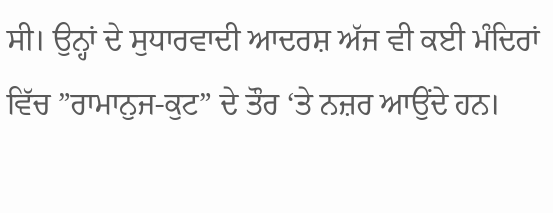ਸੀ। ਉਨ੍ਹਾਂ ਦੇ ਸੁਧਾਰਵਾਦੀ ਆਦਰਸ਼ ਅੱਜ ਵੀ ਕਈ ਮੰਦਿਰਾਂ ਵਿੱਚ ”ਰਾਮਾਨੁਜ-ਕੁਟ” ਦੇ ਤੌਰ ‘ਤੇ ਨਜ਼ਰ ਆਉਂਦੇ ਹਨ।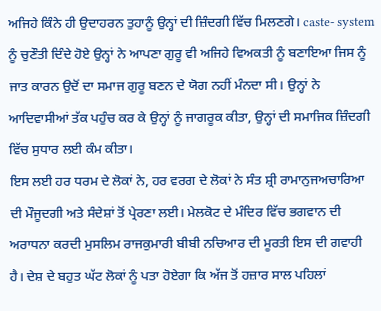ਅਜਿਹੇ ਕਿੰਨੇ ਹੀ ਉਦਾਹਰਨ ਤੁਹਾਨੂੰ ਉਨ੍ਹਾਂ ਦੀ ਜ਼ਿੰਦਗੀ ਵਿੱਚ ਮਿਲਣਗੇ। caste- system ਨੂੰ ਚੁਣੌਤੀ ਦਿੰਦੇ ਹੋਏ ਉਨ੍ਹਾਂ ਨੇ ਆਪਣਾ ਗੁਰੂ ਵੀ ਅਜਿਹੇ ਵਿਅਕਤੀ ਨੂੰ ਬਣਾਇਆ ਜਿਸ ਨੂੰ ਜਾਤ ਕਾਰਨ ਉਦੋਂ ਦਾ ਸਮਾਜ ਗੁਰੂ ਬਣਨ ਦੇ ਯੋਗ ਨਹੀਂ ਮੰਨਦਾ ਸੀ। ਉਨ੍ਹਾਂ ਨੇ ਆਦਿਵਾਸੀਆਂ ਤੱਕ ਪਹੁੰਚ ਕਰ ਕੇ ਉਨ੍ਹਾਂ ਨੂੰ ਜਾਗਰੂਕ ਕੀਤਾ, ਉਨ੍ਹਾਂ ਦੀ ਸਮਾਜਿਕ ਜ਼ਿੰਦਗੀ ਵਿੱਚ ਸੁਧਾਰ ਲਈ ਕੰਮ ਕੀਤਾ।
ਇਸ ਲਈ ਹਰ ਧਰਮ ਦੇ ਲੋਕਾਂ ਨੇ, ਹਰ ਵਰਗ ਦੇ ਲੋਕਾਂ ਨੇ ਸੰਤ ਸ਼੍ਰੀ ਰਾਮਾਨੁਜਅਚਾਰਿਆ ਦੀ ਮੌਜੂਦਗੀ ਅਤੇ ਸੰਦੇਸ਼ਾਂ ਤੋਂ ਪ੍ਰੇਰਣਾ ਲਈ। ਮੇਲਕੋਟ ਦੇ ਮੰਦਿਰ ਵਿੱਚ ਭਗਵਾਨ ਦੀ ਅਰਾਧਨਾ ਕਰਦੀ ਮੁਸਲਿਮ ਰਾਜਕੁਮਾਰੀ ਬੀਬੀ ਨਚਿਆਰ ਦੀ ਮੂਰਤੀ ਇਸ ਦੀ ਗਵਾਹੀ ਹੈ। ਦੇਸ਼ ਦੇ ਬਹੁਤ ਘੱਟ ਲੋਕਾਂ ਨੂੰ ਪਤਾ ਹੋਏਗਾ ਕਿ ਅੱਜ ਤੋਂ ਹਜ਼ਾਰ ਸਾਲ ਪਹਿਲਾਂ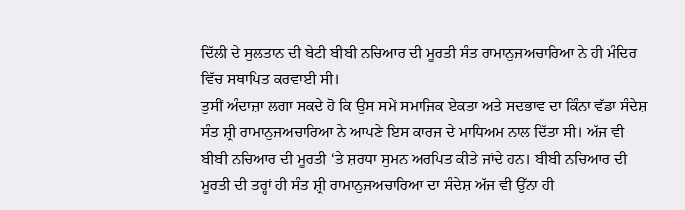ਦਿੱਲੀ ਦੇ ਸੁਲਤਾਨ ਦੀ ਬੇਟੀ ਬੀਬੀ ਨਚਿਆਰ ਦੀ ਮੂਰਤੀ ਸੰਤ ਰਾਮਾਨੁਜਅਚਾਰਿਆ ਨੇ ਹੀ ਮੰਦਿਰ ਵਿੱਚ ਸਥਾਪਿਤ ਕਰਵਾਈ ਸੀ।
ਤੁਸੀਂ ਅੰਦਾਜ਼ਾ ਲਗਾ ਸਕਦੇ ਹੋ ਕਿ ਉਸ ਸਮੇਂ ਸਮਾਜਿਕ ਏਕਤਾ ਅਤੇ ਸਦਭਾਵ ਦਾ ਕਿੰਨਾ ਵੱਡਾ ਸੰਦੇਸ਼ ਸੰਤ ਸ਼੍ਰੀ ਰਾਮਾਨੁਜਅਚਾਰਿਆ ਨੇ ਆਪਣੇ ਇਸ ਕਾਰਜ ਦੇ ਮਾਧਿਅਮ ਨਾਲ ਦਿੱਤਾ ਸੀ। ਅੱਜ ਵੀ ਬੀਬੀ ਨਚਿਆਰ ਦੀ ਮੂਰਤੀ ‘ਤੇ ਸ਼ਰਧਾ ਸੁਮਨ ਅਰਪਿਤ ਕੀਤੇ ਜਾਂਦੇ ਹਨ। ਬੀਬੀ ਨਚਿਆਰ ਦੀ ਮੂਰਤੀ ਦੀ ਤਰ੍ਹਾਂ ਹੀ ਸੰਤ ਸ਼੍ਰੀ ਰਾਮਾਨੁਜਅਚਾਰਿਆ ਦਾ ਸੰਦੇਸ਼ ਅੱਜ ਵੀ ਉੱਨਾ ਹੀ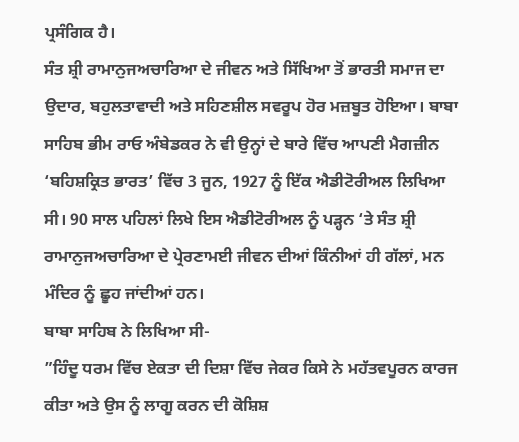ਪ੍ਰਸੰਗਿਕ ਹੈ।
ਸੰਤ ਸ਼੍ਰੀ ਰਾਮਾਨੁਜਅਚਾਰਿਆ ਦੇ ਜੀਵਨ ਅਤੇ ਸਿੱਖਿਆ ਤੋਂ ਭਾਰਤੀ ਸਮਾਜ ਦਾ ਉਦਾਰ, ਬਹੁਲਤਾਵਾਦੀ ਅਤੇ ਸਹਿਣਸ਼ੀਲ ਸਵਰੂਪ ਹੋਰ ਮਜ਼ਬੂਤ ਹੋਇਆ। ਬਾਬਾ ਸਾਹਿਬ ਭੀਮ ਰਾਓ ਅੰਬੇਡਕਰ ਨੇ ਵੀ ਉਨ੍ਹਾਂ ਦੇ ਬਾਰੇ ਵਿੱਚ ਆਪਣੀ ਮੈਗਜ਼ੀਨ ‘ਬਹਿਸ਼ਕ੍ਰਿਤ ਭਾਰਤ’ ਵਿੱਚ 3 ਜੂਨ, 1927 ਨੂੰ ਇੱਕ ਐਡੀਟੋਰੀਅਲ ਲਿਖਿਆ ਸੀ। 90 ਸਾਲ ਪਹਿਲਾਂ ਲਿਖੇ ਇਸ ਐਡੀਟੋਰੀਅਲ ਨੂੰ ਪੜ੍ਹਨ ‘ਤੇ ਸੰਤ ਸ਼੍ਰੀ ਰਾਮਾਨੁਜਅਚਾਰਿਆ ਦੇ ਪ੍ਰੇਰਣਾਮਈ ਜੀਵਨ ਦੀਆਂ ਕਿੰਨੀਆਂ ਹੀ ਗੱਲਾਂ, ਮਨ ਮੰਦਿਰ ਨੂੰ ਛੂਹ ਜਾਂਦੀਆਂ ਹਨ।
ਬਾਬਾ ਸਾਹਿਬ ਨੇ ਲਿਖਿਆ ਸੀ-
”ਹਿੰਦੂ ਧਰਮ ਵਿੱਚ ਏਕਤਾ ਦੀ ਦਿਸ਼ਾ ਵਿੱਚ ਜੇਕਰ ਕਿਸੇ ਨੇ ਮਹੱਤਵਪੂਰਨ ਕਾਰਜ ਕੀਤਾ ਅਤੇ ਉਸ ਨੂੰ ਲਾਗੂ ਕਰਨ ਦੀ ਕੋਸ਼ਿਸ਼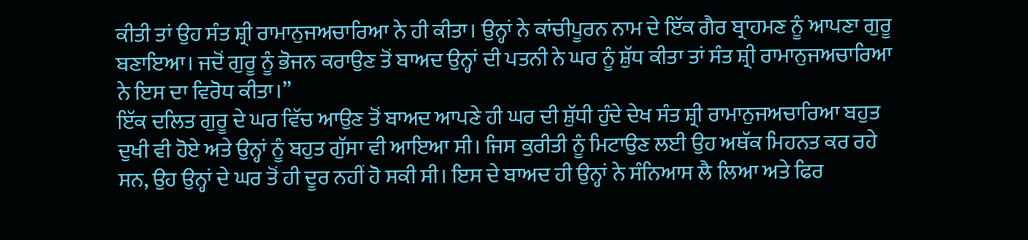ਕੀਤੀ ਤਾਂ ਉਹ ਸੰਤ ਸ਼੍ਰੀ ਰਾਮਾਨੁਜਅਚਾਰਿਆ ਨੇ ਹੀ ਕੀਤਾ। ਉਨ੍ਹਾਂ ਨੇ ਕਾਂਚੀਪੂਰਨ ਨਾਮ ਦੇ ਇੱਕ ਗੈਰ ਬ੍ਰਾਹਮਣ ਨੂੰ ਆਪਣਾ ਗੁਰੂ ਬਣਾਇਆ। ਜਦੋਂ ਗੁਰੂ ਨੂੰ ਭੋਜਨ ਕਰਾਉਣ ਤੋਂ ਬਾਅਦ ਉਨ੍ਹਾਂ ਦੀ ਪਤਨੀ ਨੇ ਘਰ ਨੂੰ ਸ਼ੁੱਧ ਕੀਤਾ ਤਾਂ ਸੰਤ ਸ਼੍ਰੀ ਰਾਮਾਨੁਜਅਚਾਰਿਆ ਨੇ ਇਸ ਦਾ ਵਿਰੋਧ ਕੀਤਾ।”
ਇੱਕ ਦਲਿਤ ਗੁਰੂ ਦੇ ਘਰ ਵਿੱਚ ਆਉਣ ਤੋਂ ਬਾਅਦ ਆਪਣੇ ਹੀ ਘਰ ਦੀ ਸ਼ੁੱਧੀ ਹੁੰਦੇ ਦੇਖ ਸੰਤ ਸ਼੍ਰੀ ਰਾਮਾਨੁਜਅਚਾਰਿਆ ਬਹੁਤ ਦੁਖੀ ਵੀ ਹੋਏ ਅਤੇ ਉਨ੍ਹਾਂ ਨੂੰ ਬਹੁਤ ਗੁੱਸਾ ਵੀ ਆਇਆ ਸੀ। ਜਿਸ ਕੁਰੀਤੀ ਨੂੰ ਮਿਟਾਉਣ ਲਈ ਉਹ ਅਥੱਕ ਮਿਹਨਤ ਕਰ ਰਹੇ ਸਨ, ਉਹ ਉਨ੍ਹਾਂ ਦੇ ਘਰ ਤੋਂ ਹੀ ਦੂਰ ਨਹੀਂ ਹੋ ਸਕੀ ਸੀ। ਇਸ ਦੇ ਬਾਅਦ ਹੀ ਉਨ੍ਹਾਂ ਨੇ ਸੰਨਿਆਸ ਲੈ ਲਿਆ ਅਤੇ ਫਿਰ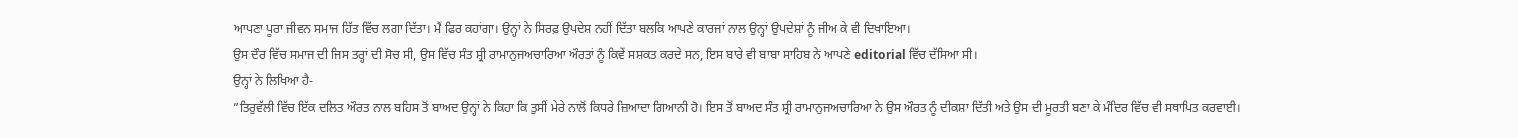ਆਪਣਾ ਪੂਰਾ ਜੀਵਨ ਸਮਾਜ ਹਿੱਤ ਵਿੱਚ ਲਗਾ ਦਿੱਤਾ। ਮੈਂ ਫਿਰ ਕਹਾਂਗਾ। ਉਨ੍ਹਾਂ ਨੇ ਸਿਰਫ਼ ਉਪਦੇਸ਼ ਨਹੀਂ ਦਿੱਤਾ ਬਲਕਿ ਆਪਣੇ ਕਾਰਜਾਂ ਨਾਲ ਉਨ੍ਹਾਂ ਉਪਦੇਸ਼ਾਂ ਨੂੰ ਜੀਅ ਕੇ ਵੀ ਦਿਖਾਇਆ।
ਉਸ ਦੌਰ ਵਿੱਚ ਸਮਾਜ ਦੀ ਜਿਸ ਤਰ੍ਹਾਂ ਦੀ ਸੋਚ ਸੀ, ਉਸ ਵਿੱਚ ਸੰਤ ਸ਼੍ਰੀ ਰਾਮਾਨੁਜਅਚਾਰਿਆ ਔਰਤਾਂ ਨੂੰ ਕਿਵੇਂ ਸਸ਼ਕਤ ਕਰਦੇ ਸਨ, ਇਸ ਬਾਰੇ ਵੀ ਬਾਬਾ ਸਾਹਿਬ ਨੇ ਆਪਣੇ editorial ਵਿੱਚ ਦੱਸਿਆ ਸੀ।
ਉਨ੍ਹਾਂ ਨੇ ਲਿਖਿਆ ਹੈ-
”ਤਿਰੁਵੱਲੀ ਵਿੱਚ ਇੱਕ ਦਲਿਤ ਔਰਤ ਨਾਲ ਬਹਿਸ ਤੋਂ ਬਾਅਦ ਉਨ੍ਹਾਂ ਨੇ ਕਿਹਾ ਕਿ ਤੁਸੀਂ ਮੇਰੇ ਨਾਲੋਂ ਕਿਧਰੇ ਜ਼ਿਆਦਾ ਗਿਆਨੀ ਹੋ। ਇਸ ਤੋਂ ਬਾਅਦ ਸੰਤ ਸ਼੍ਰੀ ਰਾਮਾਨੁਜਅਚਾਰਿਆ ਨੇ ਉਸ ਔਰਤ ਨੂੰ ਦੀਕਸ਼ਾ ਦਿੱਤੀ ਅਤੇ ਉਸ ਦੀ ਮੂਰਤੀ ਬਣਾ ਕੇ ਮੰਦਿਰ ਵਿੱਚ ਵੀ ਸਥਾਪਿਤ ਕਰਵਾਈ।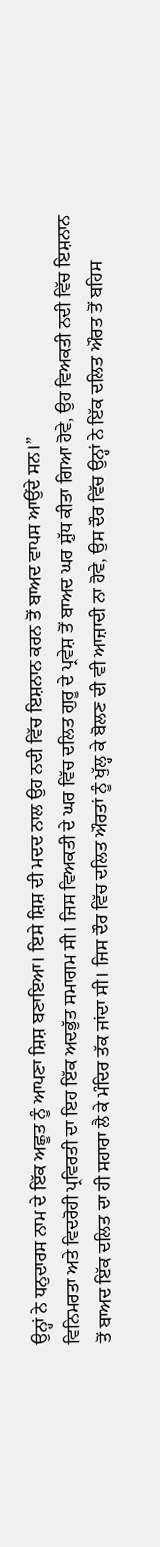ਉਨ੍ਹਾਂ ਨੇ ਧਨੁਦਾਰਸ ਨਾਮ ਦੇ ਇੱਕ ਅਛੂਤ ਨੂੰ ਆਪਣਾ ਸ਼ਿਸ਼ ਬਣਾਇਆ। ਇਸੇ ਸ਼ਿਸ਼ ਦੀ ਮਦਦ ਨਾਲ ਉਹ ਨਦੀ ਵਿੱਚ ਇਸ਼ਨਾਨ ਕਰਨ ਤੋਂ ਬਾਅਦ ਵਾਪਸ ਆਉਂਦੇ ਸਨ।”
ਵਿਨਿਮਰਤਾ ਅਤੇ ਵਿਦਰੋਹੀ ਪ੍ਰਵਿਰਤੀ ਦਾ ਇਹ ਇੱਕ ਅਦਭੁੱਤ ਸਮਾਗਮ ਸੀ। ਜਿਸ ਵਿਅਕਤੀ ਦੇ ਘਰ ਵਿੱਚ ਦਲਿਤ ਗੁਰੂ ਦੇ ਪ੍ਰਵੇਸ਼ ਤੋਂ ਬਾਅਦ ਘਰ ਸ਼ੁੱਧ ਕੀਤਾ ਗਿਆ ਹੋਵੇ, ਉਹ ਵਿਅਕਤੀ ਨਦੀ ਵਿੱਚ ਇਸ਼ਨਾਨ ਤੋਂ ਬਾਅਦ ਇੱਕ ਦਲਿਤ ਦਾ ਹੀ ਸਹਾਰਾ ਲੈ ਕੇ ਮੰਦਿਰ ਤੱਕ ਜਾਂਦਾ ਸੀ। ਜਿਸ ਦੌਰ ਵਿੱਚ ਦਲਿਤ ਔਰਤਾਂ ਨੂੰ ਖੁੱਲ੍ਹ ਕੇ ਬੋਲਣ ਦੀ ਵੀ ਆਜ਼ਾਦੀ ਨਾ ਹੋਵੇ, ਉਸ ਦੌਰ ਵਿੱਚ ਉਨ੍ਹਾਂ ਨੇ ਇੱਕ ਦਲਿਤ ਔਰਤ ਤੋਂ ਬਹਿਸ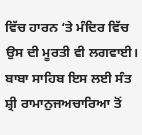ਵਿੱਚ ਹਾਰਨ ‘ਤੇ ਮੰਦਿਰ ਵਿੱਚ ਉਸ ਦੀ ਮੂਰਤੀ ਵੀ ਲਗਵਾਈ।
ਬਾਬਾ ਸਾਹਿਬ ਇਸ ਲਈ ਸੰਤ ਸ਼੍ਰੀ ਰਾਮਾਨੁਜਅਚਾਰਿਆ ਤੋਂ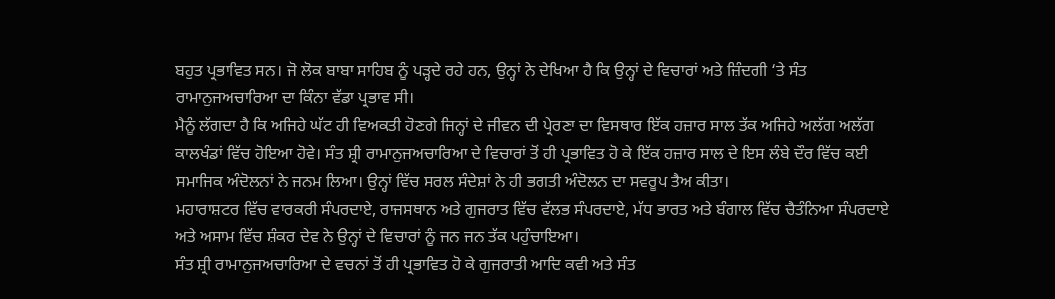ਬਹੁਤ ਪ੍ਰਭਾਵਿਤ ਸਨ। ਜੋ ਲੋਕ ਬਾਬਾ ਸਾਹਿਬ ਨੂੰ ਪੜ੍ਹਦੇ ਰਹੇ ਹਨ, ਉਨ੍ਹਾਂ ਨੇ ਦੇਖਿਆ ਹੈ ਕਿ ਉਨ੍ਹਾਂ ਦੇ ਵਿਚਾਰਾਂ ਅਤੇ ਜ਼ਿੰਦਗੀ ‘ਤੇ ਸੰਤ ਰਾਮਾਨੁਜਅਚਾਰਿਆ ਦਾ ਕਿੰਨਾ ਵੱਡਾ ਪ੍ਰਭਾਵ ਸੀ।
ਮੈਨੂੰ ਲੱਗਦਾ ਹੈ ਕਿ ਅਜਿਹੇ ਘੱਟ ਹੀ ਵਿਅਕਤੀ ਹੋਣਗੇ ਜਿਨ੍ਹਾਂ ਦੇ ਜੀਵਨ ਦੀ ਪ੍ਰੇਰਣਾ ਦਾ ਵਿਸਥਾਰ ਇੱਕ ਹਜ਼ਾਰ ਸਾਲ ਤੱਕ ਅਜਿਹੇ ਅਲੱਗ ਅਲੱਗ ਕਾਲਖੰਡਾਂ ਵਿੱਚ ਹੋਇਆ ਹੋਵੇ। ਸੰਤ ਸ਼੍ਰੀ ਰਾਮਾਨੁਜਅਚਾਰਿਆ ਦੇ ਵਿਚਾਰਾਂ ਤੋਂ ਹੀ ਪ੍ਰਭਾਵਿਤ ਹੋ ਕੇ ਇੱਕ ਹਜ਼ਾਰ ਸਾਲ ਦੇ ਇਸ ਲੰਬੇ ਦੌਰ ਵਿੱਚ ਕਈ ਸਮਾਜਿਕ ਅੰਦੋਲਨਾਂ ਨੇ ਜਨਮ ਲਿਆ। ਉਨ੍ਹਾਂ ਵਿੱਚ ਸਰਲ ਸੰਦੇਸ਼ਾਂ ਨੇ ਹੀ ਭਗਤੀ ਅੰਦੋਲਨ ਦਾ ਸਵਰੂਪ ਤੈਅ ਕੀਤਾ।
ਮਹਾਰਾਸ਼ਟਰ ਵਿੱਚ ਵਾਰਕਰੀ ਸੰਪਰਦਾਏ, ਰਾਜਸਥਾਨ ਅਤੇ ਗੁਜਰਾਤ ਵਿੱਚ ਵੱਲਭ ਸੰਪਰਦਾਏ, ਮੱਧ ਭਾਰਤ ਅਤੇ ਬੰਗਾਲ ਵਿੱਚ ਚੈਤੰਨਿਆ ਸੰਪਰਦਾਏ ਅਤੇ ਅਸਾਮ ਵਿੱਚ ਸ਼ੰਕਰ ਦੇਵ ਨੇ ਉਨ੍ਹਾਂ ਦੇ ਵਿਚਾਰਾਂ ਨੂੰ ਜਨ ਜਨ ਤੱਕ ਪਹੁੰਚਾਇਆ।
ਸੰਤ ਸ਼੍ਰੀ ਰਾਮਾਨੁਜਅਚਾਰਿਆ ਦੇ ਵਚਨਾਂ ਤੋਂ ਹੀ ਪ੍ਰਭਾਵਿਤ ਹੋ ਕੇ ਗੁਜਰਾਤੀ ਆਦਿ ਕਵੀ ਅਤੇ ਸੰਤ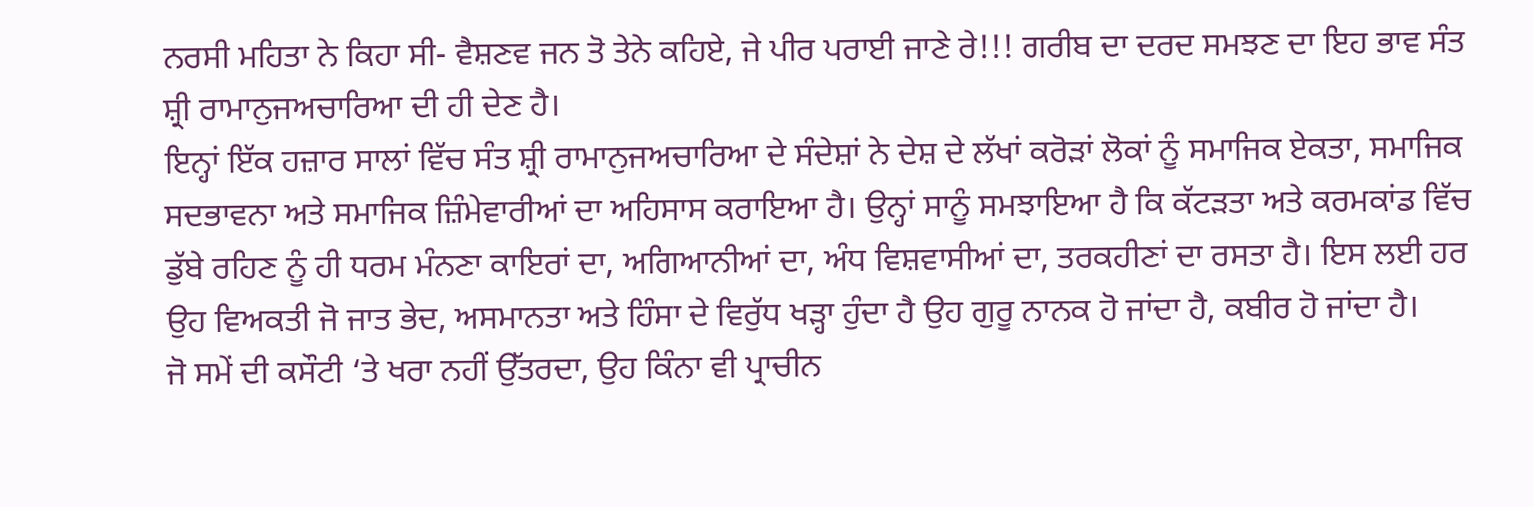ਨਰਸੀ ਮਹਿਤਾ ਨੇ ਕਿਹਾ ਸੀ- ਵੈਸ਼ਣਵ ਜਨ ਤੋ ਤੇਨੇ ਕਹਿਏ, ਜੇ ਪੀਰ ਪਰਾਈ ਜਾਣੇ ਰੇ!!! ਗਰੀਬ ਦਾ ਦਰਦ ਸਮਝਣ ਦਾ ਇਹ ਭਾਵ ਸੰਤ ਸ਼੍ਰੀ ਰਾਮਾਨੁਜਅਚਾਰਿਆ ਦੀ ਹੀ ਦੇਣ ਹੈ।
ਇਨ੍ਹਾਂ ਇੱਕ ਹਜ਼ਾਰ ਸਾਲਾਂ ਵਿੱਚ ਸੰਤ ਸ਼੍ਰੀ ਰਾਮਾਨੁਜਅਚਾਰਿਆ ਦੇ ਸੰਦੇਸ਼ਾਂ ਨੇ ਦੇਸ਼ ਦੇ ਲੱਖਾਂ ਕਰੋੜਾਂ ਲੋਕਾਂ ਨੂੰ ਸਮਾਜਿਕ ਏਕਤਾ, ਸਮਾਜਿਕ ਸਦਭਾਵਨਾ ਅਤੇ ਸਮਾਜਿਕ ਜ਼ਿੰਮੇਵਾਰੀਆਂ ਦਾ ਅਹਿਸਾਸ ਕਰਾਇਆ ਹੈ। ਉਨ੍ਹਾਂ ਸਾਨੂੰ ਸਮਝਾਇਆ ਹੈ ਕਿ ਕੱਟੜਤਾ ਅਤੇ ਕਰਮਕਾਂਡ ਵਿੱਚ ਡੁੱਬੇ ਰਹਿਣ ਨੂੰ ਹੀ ਧਰਮ ਮੰਨਣਾ ਕਾਇਰਾਂ ਦਾ, ਅਗਿਆਨੀਆਂ ਦਾ, ਅੰਧ ਵਿਸ਼ਵਾਸੀਆਂ ਦਾ, ਤਰਕਹੀਣਾਂ ਦਾ ਰਸਤਾ ਹੈ। ਇਸ ਲਈ ਹਰ ਉਹ ਵਿਅਕਤੀ ਜੋ ਜਾਤ ਭੇਦ, ਅਸਮਾਨਤਾ ਅਤੇ ਹਿੰਸਾ ਦੇ ਵਿਰੁੱਧ ਖੜ੍ਹਾ ਹੁੰਦਾ ਹੈ ਉਹ ਗੁਰੂ ਨਾਨਕ ਹੋ ਜਾਂਦਾ ਹੈ, ਕਬੀਰ ਹੋ ਜਾਂਦਾ ਹੈ।
ਜੋ ਸਮੇਂ ਦੀ ਕਸੌਟੀ ‘ਤੇ ਖਰਾ ਨਹੀਂ ਉੱਤਰਦਾ, ਉਹ ਕਿੰਨਾ ਵੀ ਪ੍ਰਾਚੀਨ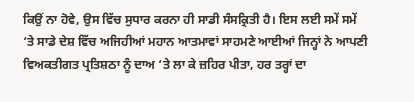ਕਿਉਂ ਨਾ ਹੋਵੇ, ਉਸ ਵਿੱਚ ਸੁਧਾਰ ਕਰਨਾ ਹੀ ਸਾਡੀ ਸੰਸਕ੍ਰਿਤੀ ਹੈ। ਇਸ ਲਈ ਸਮੇਂ ਸਮੇਂ ‘ਤੇ ਸਾਡੇ ਦੇਸ਼ ਵਿੱਚ ਅਜਿਹੀਆਂ ਮਹਾਨ ਆਤਮਾਵਾਂ ਸਾਹਮਣੇ ਆਈਆਂ ਜਿਨ੍ਹਾਂ ਨੇ ਆਪਣੀ ਵਿਅਕਤੀਗਤ ਪ੍ਰਤਿਸ਼ਠਾ ਨੂੰ ਦਾਅ ‘ਤੇ ਲਾ ਕੇ ਜ਼ਹਿਰ ਪੀਤਾ, ਹਰ ਤਰ੍ਹਾਂ ਦਾ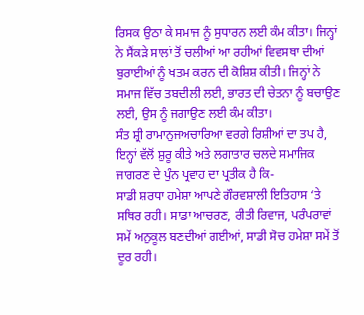ਰਿਸਕ ਉਠਾ ਕੇ ਸਮਾਜ ਨੂੰ ਸੁਧਾਰਨ ਲਈ ਕੰਮ ਕੀਤਾ। ਜਿਨ੍ਹਾਂ ਨੇ ਸੈਂਕੜੇ ਸਾਲਾਂ ਤੋਂ ਚਲੀਆਂ ਆ ਰਹੀਆਂ ਵਿਵਸਥਾ ਦੀਆਂ ਬੁਰਾਈਆਂ ਨੂੰ ਖਤਮ ਕਰਨ ਦੀ ਕੋਸ਼ਿਸ਼ ਕੀਤੀ। ਜਿਨ੍ਹਾਂ ਨੇ ਸਮਾਜ ਵਿੱਚ ਤਬਦੀਲੀ ਲਈ, ਭਾਰਤ ਦੀ ਚੇਤਨਾ ਨੂੰ ਬਚਾਉਣ ਲਈ, ਉਸ ਨੂੰ ਜਗਾਉਣ ਲਈ ਕੰਮ ਕੀਤਾ।
ਸੰਤ ਸ਼੍ਰੀ ਰਾਮਾਨੁਜਅਚਾਰਿਆ ਵਰਗੇ ਰਿਸ਼ੀਆਂ ਦਾ ਤਪ ਹੈ, ਇਨ੍ਹਾਂ ਵੱਲੋਂ ਸ਼ੁਰੂ ਕੀਤੇ ਅਤੇ ਲਗਾਤਾਰ ਚਲਦੇ ਸਮਾਜਿਕ ਜਾਗਰਣ ਦੇ ਪੁੰਨ ਪ੍ਰਵਾਹ ਦਾ ਪ੍ਰਤੀਕ ਹੈ ਕਿ-
ਸਾਡੀ ਸ਼ਰਧਾ ਹਮੇਸ਼ਾ ਆਪਣੇ ਗੌਰਵਸ਼ਾਲੀ ਇਤਿਹਾਸ ‘ਤੇ ਸਥਿਰ ਰਹੀ। ਸਾਡਾ ਆਚਰਣ, ਰੀਤੀ ਰਿਵਾਜ, ਪਰੰਪਰਾਵਾਂ ਸਮੇਂ ਅਨੁਕੂਲ ਬਣਦੀਆਂ ਗਈਆਂ, ਸਾਡੀ ਸੋਚ ਹਮੇਸ਼ਾ ਸਮੇਂ ਤੋਂ ਦੂਰ ਰਹੀ।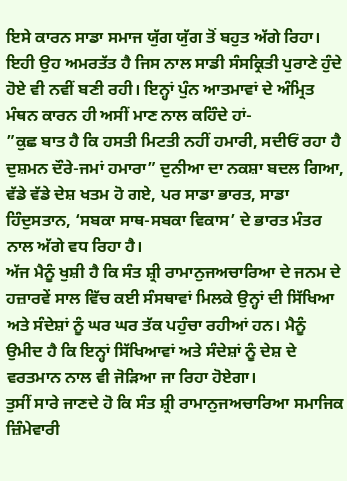ਇਸੇ ਕਾਰਨ ਸਾਡਾ ਸਮਾਜ ਯੁੱਗ ਯੁੱਗ ਤੋਂ ਬਹੁਤ ਅੱਗੇ ਰਿਹਾ। ਇਹੀ ਉਹ ਅਮਰਤੱਤ ਹੈ ਜਿਸ ਨਾਲ ਸਾਡੀ ਸੰਸਕ੍ਰਿਤੀ ਪੁਰਾਣੇ ਹੁੰਦੇ ਹੋਏ ਵੀ ਨਵੀਂ ਬਣੀ ਰਹੀ। ਇਨ੍ਹਾਂ ਪੁੰਨ ਆਤਮਾਵਾਂ ਦੇ ਅੰਮ੍ਰਿਤ ਮੰਥਨ ਕਾਰਨ ਹੀ ਅਸੀਂ ਮਾਣ ਨਾਲ ਕਹਿੰਦੇ ਹਾਂ-
”ਕੁਛ ਬਾਤ ਹੈ ਕਿ ਹਸਤੀ ਮਿਟਤੀ ਨਹੀਂ ਹਮਾਰੀ, ਸਦੀਓਂ ਰਹਾ ਹੈ ਦੁਸ਼ਮਨ ਦੌਰੇ-ਜਮਾਂ ਹਮਾਰਾ” ਦੁਨੀਆ ਦਾ ਨਕਸ਼ਾ ਬਦਲ ਗਿਆ, ਵੱਡੇ ਵੱਡੇ ਦੇਸ਼ ਖਤਮ ਹੋ ਗਏ, ਪਰ ਸਾਡਾ ਭਾਰਤ, ਸਾਡਾ ਹਿੰਦੁਸਤਾਨ, ‘ਸਬਕਾ ਸਾਥ-ਸਬਕਾ ਵਿਕਾਸ’ ਦੇ ਭਾਰਤ ਮੰਤਰ ਨਾਲ ਅੱਗੇ ਵਧ ਰਿਹਾ ਹੈ।
ਅੱਜ ਮੈਨੂੰ ਖੁਸ਼ੀ ਹੈ ਕਿ ਸੰਤ ਸ਼੍ਰੀ ਰਾਮਾਨੁਜਅਚਾਰਿਆ ਦੇ ਜਨਮ ਦੇ ਹਜ਼ਾਰਵੇਂ ਸਾਲ ਵਿੱਚ ਕਈ ਸੰਸਥਾਵਾਂ ਮਿਲਕੇ ਉਨ੍ਹਾਂ ਦੀ ਸਿੱਖਿਆ ਅਤੇ ਸੰਦੇਸ਼ਾਂ ਨੂੰ ਘਰ ਘਰ ਤੱਕ ਪਹੁੰਚਾ ਰਹੀਆਂ ਹਨ। ਮੈਨੂੰ ਉਮੀਦ ਹੈ ਕਿ ਇਨ੍ਹਾਂ ਸਿੱਖਿਆਵਾਂ ਅਤੇ ਸੰਦੇਸ਼ਾਂ ਨੂੰ ਦੇਸ਼ ਦੇ ਵਰਤਮਾਨ ਨਾਲ ਵੀ ਜੋੜਿਆ ਜਾ ਰਿਹਾ ਹੋਏਗਾ।
ਤੁਸੀਂ ਸਾਰੇ ਜਾਣਦੇ ਹੋ ਕਿ ਸੰਤ ਸ਼੍ਰੀ ਰਾਮਾਨੁਜਅਚਾਰਿਆ ਸਮਾਜਿਕ ਜ਼ਿੰਮੇਵਾਰੀ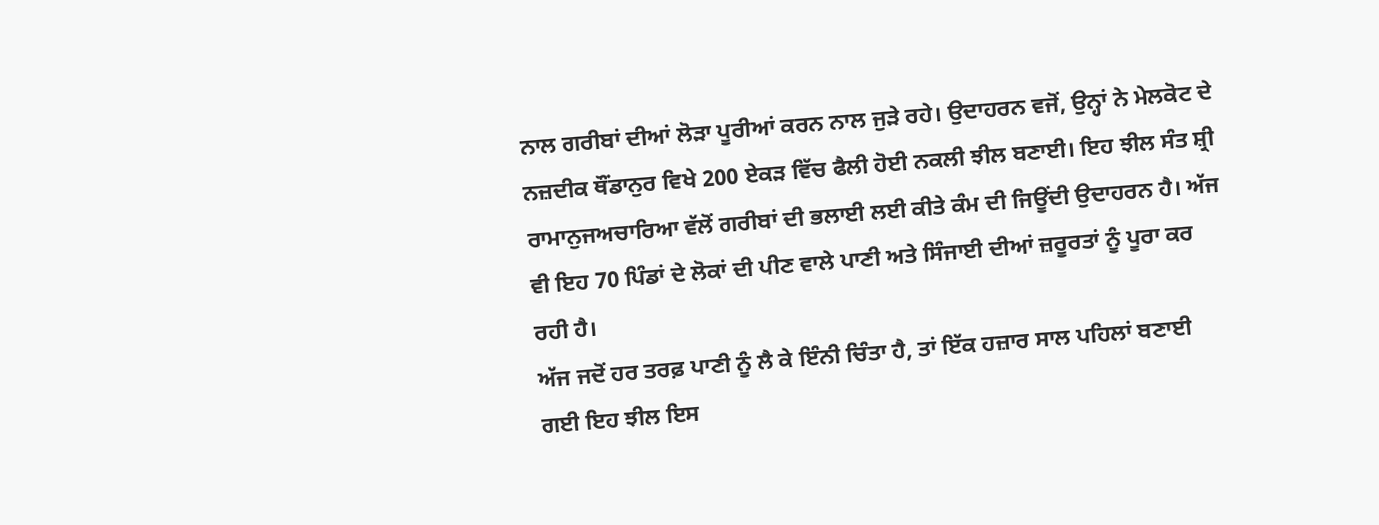ਨਾਲ ਗਰੀਬਾਂ ਦੀਆਂ ਲੋੜਾ ਪੂਰੀਆਂ ਕਰਨ ਨਾਲ ਜੁੜੇ ਰਹੇ। ਉਦਾਹਰਨ ਵਜੋਂ, ਉਨ੍ਹਾਂ ਨੇ ਮੇਲਕੋਟ ਦੇ ਨਜ਼ਦੀਕ ਥੌਂਡਾਨੁਰ ਵਿਖੇ 200 ਏਕੜ ਵਿੱਚ ਫੈਲੀ ਹੋਈ ਨਕਲੀ ਝੀਲ ਬਣਾਈ। ਇਹ ਝੀਲ ਸੰਤ ਸ਼੍ਰੀ ਰਾਮਾਨੁਜਅਚਾਰਿਆ ਵੱਲੋਂ ਗਰੀਬਾਂ ਦੀ ਭਲਾਈ ਲਈ ਕੀਤੇ ਕੰਮ ਦੀ ਜਿਊਂਦੀ ਉਦਾਹਰਨ ਹੈ। ਅੱਜ ਵੀ ਇਹ 70 ਪਿੰਡਾਂ ਦੇ ਲੋਕਾਂ ਦੀ ਪੀਣ ਵਾਲੇ ਪਾਣੀ ਅਤੇ ਸਿੰਜਾਈ ਦੀਆਂ ਜ਼ਰੂਰਤਾਂ ਨੂੰ ਪੂਰਾ ਕਰ ਰਹੀ ਹੈ।
ਅੱਜ ਜਦੋਂ ਹਰ ਤਰਫ਼ ਪਾਣੀ ਨੂੰ ਲੈ ਕੇ ਇੰਨੀ ਚਿੰਤਾ ਹੈ, ਤਾਂ ਇੱਕ ਹਜ਼ਾਰ ਸਾਲ ਪਹਿਲਾਂ ਬਣਾਈ ਗਈ ਇਹ ਝੀਲ ਇਸ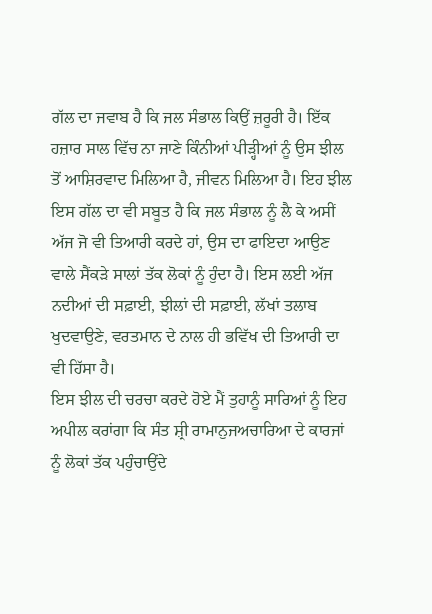ਗੱਲ ਦਾ ਜਵਾਬ ਹੈ ਕਿ ਜਲ ਸੰਭਾਲ ਕਿਉਂ ਜ਼ਰੂਰੀ ਹੈ। ਇੱਕ ਹਜ਼ਾਰ ਸਾਲ ਵਿੱਚ ਨਾ ਜਾਣੇ ਕਿੰਨੀਆਂ ਪੀੜ੍ਹੀਆਂ ਨੂੰ ਉਸ ਝੀਲ ਤੋਂ ਆਸ਼ਿਰਵਾਦ ਮਿਲਿਆ ਹੈ, ਜੀਵਨ ਮਿਲਿਆ ਹੈ। ਇਹ ਝੀਲ ਇਸ ਗੱਲ ਦਾ ਵੀ ਸਬੂਤ ਹੈ ਕਿ ਜਲ ਸੰਭਾਲ ਨੂੰ ਲੈ ਕੇ ਅਸੀਂ ਅੱਜ ਜੋ ਵੀ ਤਿਆਰੀ ਕਰਦੇ ਹਾਂ, ਉਸ ਦਾ ਫਾਇਦਾ ਆਉਣ ਵਾਲੇ ਸੈਂਕੜੇ ਸਾਲਾਂ ਤੱਕ ਲੋਕਾਂ ਨੂੰ ਹੁੰਦਾ ਹੈ। ਇਸ ਲਈ ਅੱਜ ਨਦੀਆਂ ਦੀ ਸਫ਼ਾਈ, ਝੀਲਾਂ ਦੀ ਸਫ਼ਾਈ, ਲੱਖਾਂ ਤਲਾਬ ਖੁਦਵਾਉਣੇ, ਵਰਤਮਾਨ ਦੇ ਨਾਲ ਹੀ ਭਵਿੱਖ ਦੀ ਤਿਆਰੀ ਦਾ ਵੀ ਹਿੱਸਾ ਹੈ।
ਇਸ ਝੀਲ ਦੀ ਚਰਚਾ ਕਰਦੇ ਹੋਏ ਮੈਂ ਤੁਹਾਨੂੰ ਸਾਰਿਆਂ ਨੂੰ ਇਹ ਅਪੀਲ ਕਰਾਂਗਾ ਕਿ ਸੰਤ ਸ਼੍ਰੀ ਰਾਮਾਨੁਜਅਚਾਰਿਆ ਦੇ ਕਾਰਜਾਂ ਨੂੰ ਲੋਕਾਂ ਤੱਕ ਪਹੁੰਚਾਉਂਦੇ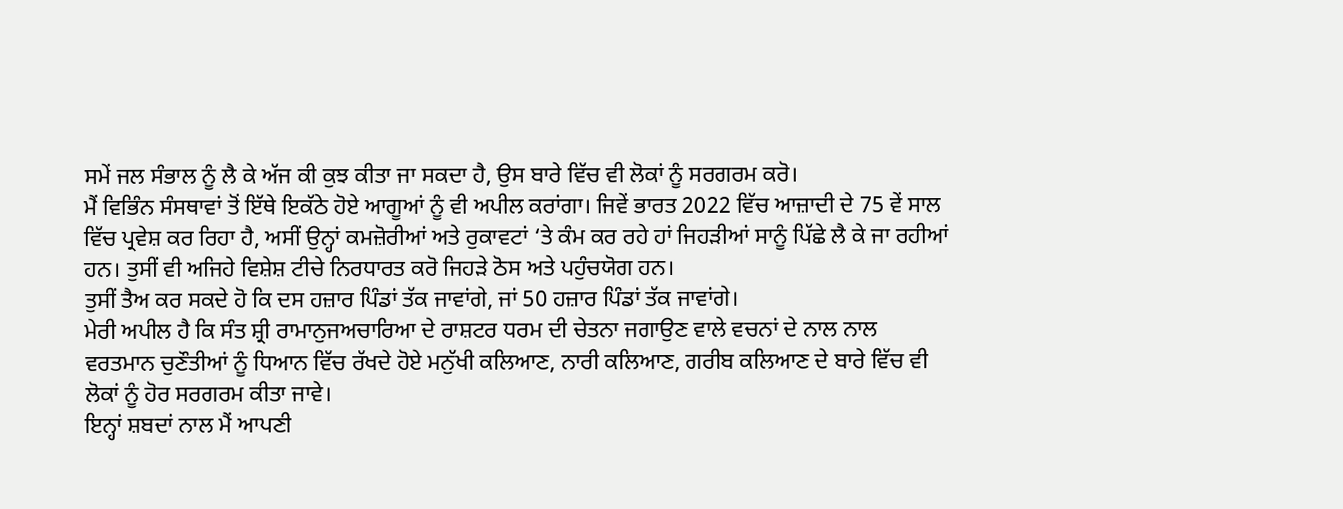ਸਮੇਂ ਜਲ ਸੰਭਾਲ ਨੂੰ ਲੈ ਕੇ ਅੱਜ ਕੀ ਕੁਝ ਕੀਤਾ ਜਾ ਸਕਦਾ ਹੈ, ਉਸ ਬਾਰੇ ਵਿੱਚ ਵੀ ਲੋਕਾਂ ਨੂੰ ਸਰਗਰਮ ਕਰੋ।
ਮੈਂ ਵਿਭਿੰਨ ਸੰਸਥਾਵਾਂ ਤੋਂ ਇੱਥੇ ਇਕੱਠੇ ਹੋਏ ਆਗੂਆਂ ਨੂੰ ਵੀ ਅਪੀਲ ਕਰਾਂਗਾ। ਜਿਵੇਂ ਭਾਰਤ 2022 ਵਿੱਚ ਆਜ਼ਾਦੀ ਦੇ 75 ਵੇਂ ਸਾਲ ਵਿੱਚ ਪ੍ਰਵੇਸ਼ ਕਰ ਰਿਹਾ ਹੈ, ਅਸੀਂ ਉਨ੍ਹਾਂ ਕਮਜ਼ੋਰੀਆਂ ਅਤੇ ਰੁਕਾਵਟਾਂ ‘ਤੇ ਕੰਮ ਕਰ ਰਹੇ ਹਾਂ ਜਿਹੜੀਆਂ ਸਾਨੂੰ ਪਿੱਛੇ ਲੈ ਕੇ ਜਾ ਰਹੀਆਂ ਹਨ। ਤੁਸੀਂ ਵੀ ਅਜਿਹੇ ਵਿਸ਼ੇਸ਼ ਟੀਚੇ ਨਿਰਧਾਰਤ ਕਰੋ ਜਿਹੜੇ ਠੋਸ ਅਤੇ ਪਹੁੰਚਯੋਗ ਹਨ।
ਤੁਸੀਂ ਤੈਅ ਕਰ ਸਕਦੇ ਹੋ ਕਿ ਦਸ ਹਜ਼ਾਰ ਪਿੰਡਾਂ ਤੱਕ ਜਾਵਾਂਗੇ, ਜਾਂ 50 ਹਜ਼ਾਰ ਪਿੰਡਾਂ ਤੱਕ ਜਾਵਾਂਗੇ।
ਮੇਰੀ ਅਪੀਲ ਹੈ ਕਿ ਸੰਤ ਸ਼੍ਰੀ ਰਾਮਾਨੁਜਅਚਾਰਿਆ ਦੇ ਰਾਸ਼ਟਰ ਧਰਮ ਦੀ ਚੇਤਨਾ ਜਗਾਉਣ ਵਾਲੇ ਵਚਨਾਂ ਦੇ ਨਾਲ ਨਾਲ ਵਰਤਮਾਨ ਚੁਣੌਤੀਆਂ ਨੂੰ ਧਿਆਨ ਵਿੱਚ ਰੱਖਦੇ ਹੋਏ ਮਨੁੱਖੀ ਕਲਿਆਣ, ਨਾਰੀ ਕਲਿਆਣ, ਗਰੀਬ ਕਲਿਆਣ ਦੇ ਬਾਰੇ ਵਿੱਚ ਵੀ ਲੋਕਾਂ ਨੂੰ ਹੋਰ ਸਰਗਰਮ ਕੀਤਾ ਜਾਵੇ।
ਇਨ੍ਹਾਂ ਸ਼ਬਦਾਂ ਨਾਲ ਮੈਂ ਆਪਣੀ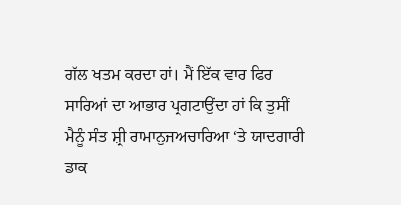ਗੱਲ ਖਤਮ ਕਰਦਾ ਹਾਂ। ਮੈਂ ਇੱਕ ਵਾਰ ਫਿਰ ਸਾਰਿਆਂ ਦਾ ਆਭਾਰ ਪ੍ਰਗਟਾਉਂਦਾ ਹਾਂ ਕਿ ਤੁਸੀਂ ਮੈਨੂੰ ਸੰਤ ਸ਼੍ਰੀ ਰਾਮਾਨੁਜਅਚਾਰਿਆ ‘ਤੇ ਯਾਦਗਾਰੀ ਡਾਕ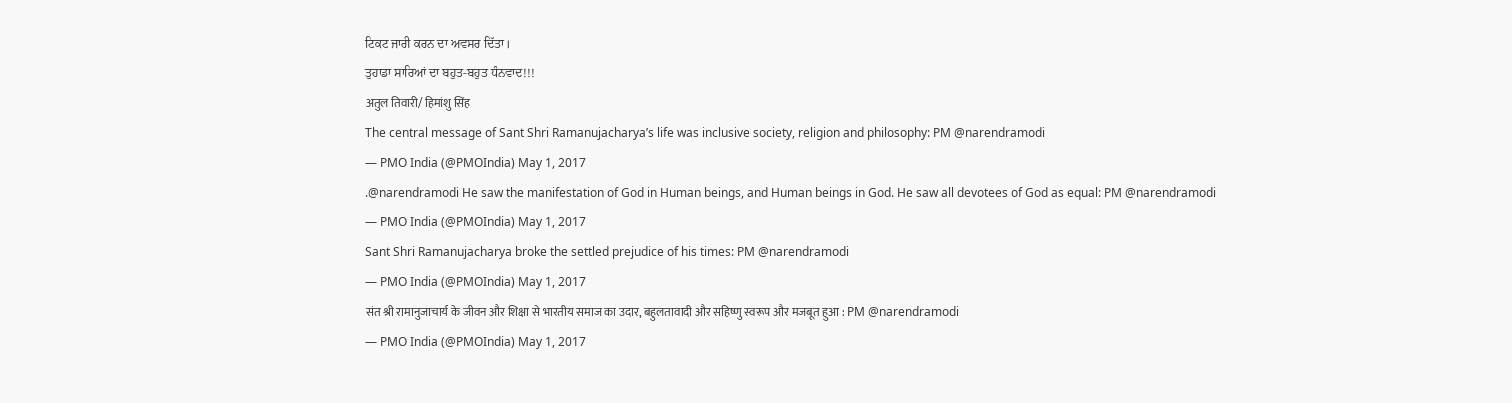ਟਿਕਟ ਜਾਰੀ ਕਰਨ ਦਾ ਅਵਸਰ ਦਿੱਤਾ।
ਤੁਹਾਡਾ ਸਾਰਿਆਂ ਦਾ ਬਹੁਤ-ਬਹੁਤ ਧੰਨਵਾਦ!!!
अतुल तिवारी/ हिमांशु सिंह
The central message of Sant Shri Ramanujacharya’s life was inclusive society, religion and philosophy: PM @narendramodi
— PMO India (@PMOIndia) May 1, 2017
.@narendramodi He saw the manifestation of God in Human beings, and Human beings in God. He saw all devotees of God as equal: PM @narendramodi
— PMO India (@PMOIndia) May 1, 2017
Sant Shri Ramanujacharya broke the settled prejudice of his times: PM @narendramodi
— PMO India (@PMOIndia) May 1, 2017
संत श्री रामानुजाचार्य के जीवन और शिक्षा से भारतीय समाज का उदार, बहुलतावादी और सहिष्णु स्वरूप और मजबूत हुआ : PM @narendramodi
— PMO India (@PMOIndia) May 1, 2017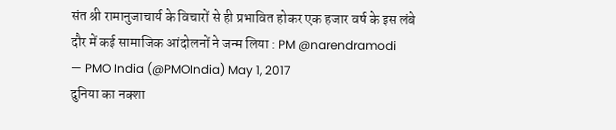संत श्री रामानुजाचार्य के विचारों से ही प्रभावित होकर एक हजार वर्ष के इस लंबे दौर में कई सामाजिक आंदोलनों ने जन्म लिया : PM @narendramodi
— PMO India (@PMOIndia) May 1, 2017
दुनिया का नक्शा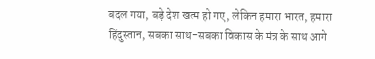बदल गया, बड़े देश खत्म हो गए, लेकिन हमारा भारत, हमारा हिंदुस्तान, सबका साथ-सबका विकास के मंत्र के साथ आगे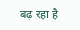बढ़ रहा है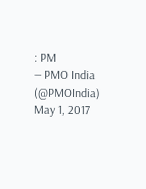: PM
— PMO India (@PMOIndia) May 1, 2017